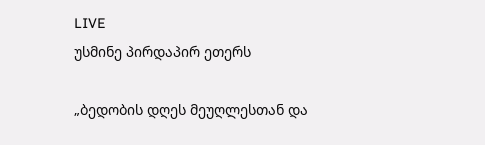LIVE
უსმინე პირდაპირ ეთერს

„ბედობის დღეს მეუღლესთან და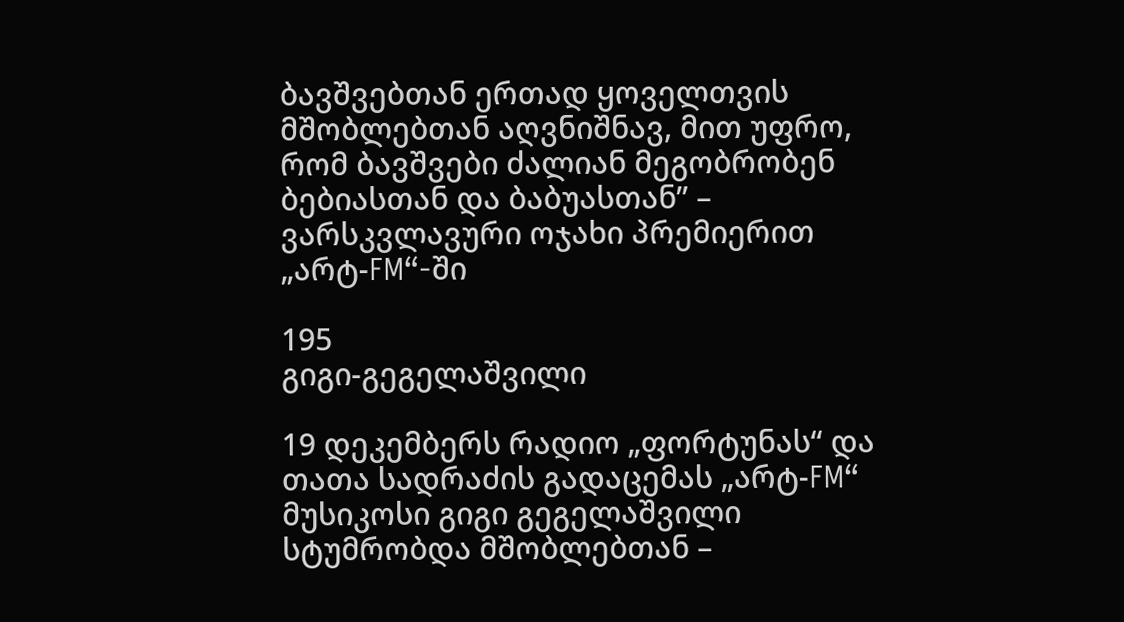ბავშვებთან ერთად ყოველთვის მშობლებთან აღვნიშნავ, მით უფრო, რომ ბავშვები ძალიან მეგობრობენ ბებიასთან და ბაბუასთან” – ვარსკვლავური ოჯახი პრემიერით „არტ-FM“-ში

195
გიგი-გეგელაშვილი

19 დეკემბერს რადიო „ფორტუნას“ და თათა სადრაძის გადაცემას „არტ-FM“ მუსიკოსი გიგი გეგელაშვილი სტუმრობდა მშობლებთან –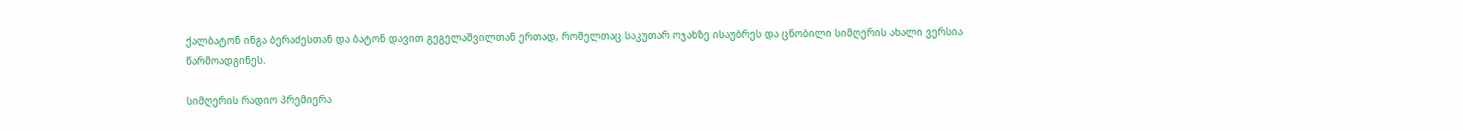ქალბატონ ინგა ბერაძესთან და ბატონ დავით გეგელაშვილთან ერთად, რომელთაც საკუთარ ოჯახზე ისაუბრეს და ცნობილი სიმღერის ახალი ვერსია წარმოადგინეს.

სიმღერის რადიო პრემიერა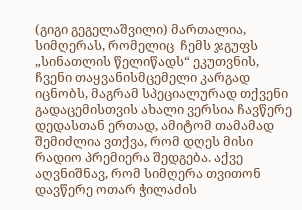(გიგი გეგელაშვილი) მართალია, სიმღერას, რომელიც  ჩემს ჯგუფს „სინათლის წელიწადს“ ეკუთვნის, ჩვენი თაყვანისმცემელი კარგად იცნობს, მაგრამ სპეციალურად თქვენი გადაცემისთვის ახალი ვერსია ჩავწერე დედასთან ერთად, ამიტომ თამამად შემიძლია ვთქვა, რომ დღეს მისი რადიო პრემიერა შედგება. აქვე აღვნიშნავ, რომ სიმღერა თვითონ დავწერე ოთარ ჭილაძის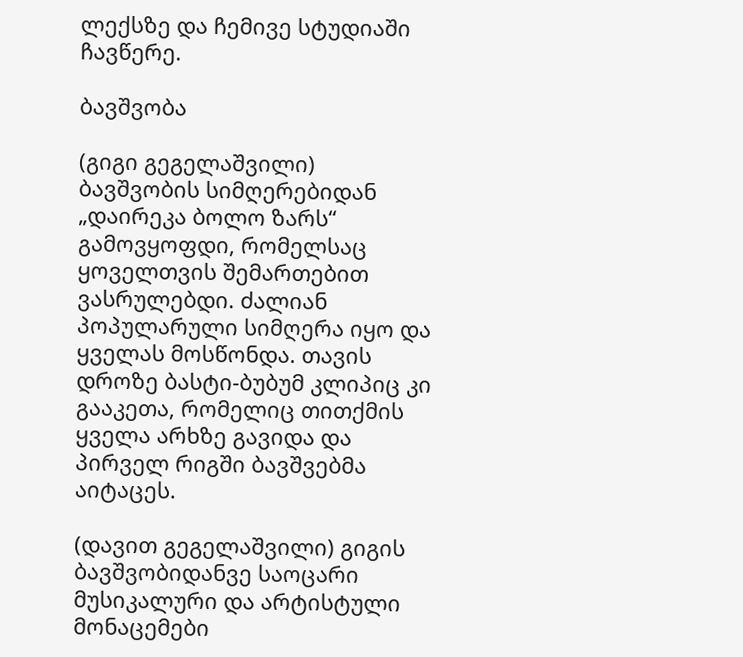ლექსზე და ჩემივე სტუდიაში ჩავწერე.

ბავშვობა

(გიგი გეგელაშვილი) ბავშვობის სიმღერებიდან „დაირეკა ბოლო ზარს“ გამოვყოფდი, რომელსაც ყოველთვის შემართებით ვასრულებდი. ძალიან პოპულარული სიმღერა იყო და ყველას მოსწონდა. თავის დროზე ბასტი-ბუბუმ კლიპიც კი გააკეთა, რომელიც თითქმის ყველა არხზე გავიდა და პირველ რიგში ბავშვებმა აიტაცეს.

(დავით გეგელაშვილი) გიგის ბავშვობიდანვე საოცარი მუსიკალური და არტისტული მონაცემები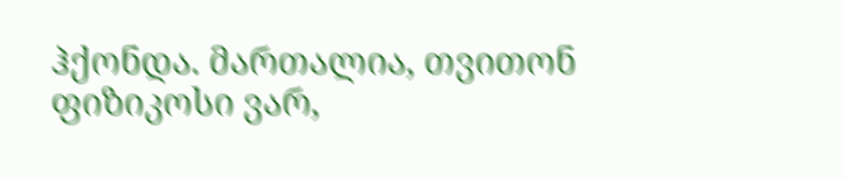ჰქონდა. მართალია, თვითონ ფიზიკოსი ვარ,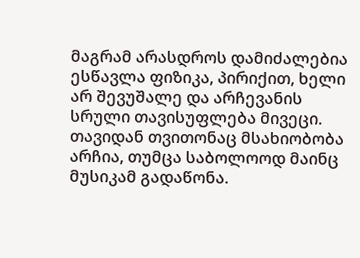მაგრამ არასდროს დამიძალებია ესწავლა ფიზიკა, პირიქით, ხელი არ შევუშალე და არჩევანის სრული თავისუფლება მივეცი. თავიდან თვითონაც მსახიობობა არჩია, თუმცა საბოლოოდ მაინც მუსიკამ გადაწონა.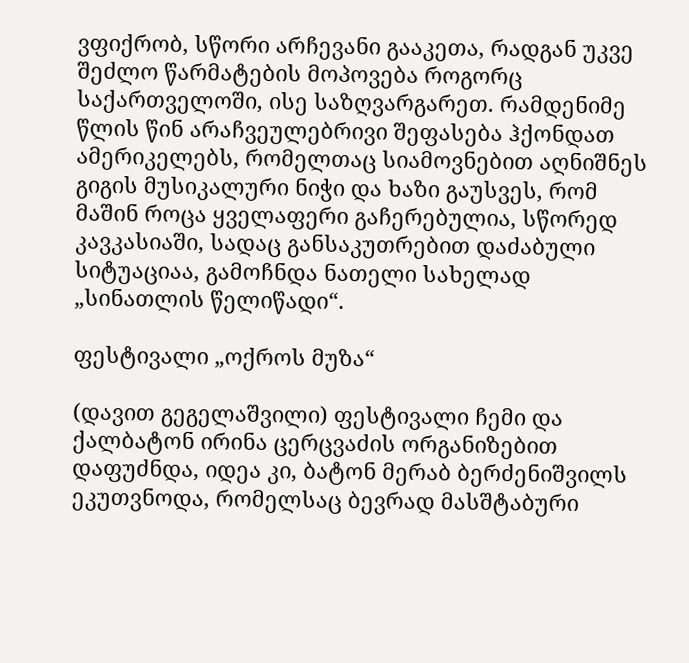ვფიქრობ, სწორი არჩევანი გააკეთა, რადგან უკვე შეძლო წარმატების მოპოვება როგორც საქართველოში, ისე საზღვარგარეთ. რამდენიმე წლის წინ არაჩვეულებრივი შეფასება ჰქონდათ ამერიკელებს, რომელთაც სიამოვნებით აღნიშნეს გიგის მუსიკალური ნიჭი და ხაზი გაუსვეს, რომ მაშინ როცა ყველაფერი გაჩერებულია, სწორედ კავკასიაში, სადაც განსაკუთრებით დაძაბული სიტუაციაა, გამოჩნდა ნათელი სახელად „სინათლის წელიწადი“.

ფესტივალი „ოქროს მუზა“

(დავით გეგელაშვილი) ფესტივალი ჩემი და ქალბატონ ირინა ცერცვაძის ორგანიზებით დაფუძნდა, იდეა კი, ბატონ მერაბ ბერძენიშვილს ეკუთვნოდა, რომელსაც ბევრად მასშტაბური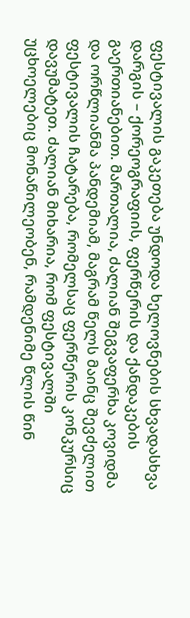ფესტივალის გაკეთება უნდოდა ხელოვნების სხვადასხვა დარგის – ქორეოგრაფიის, ფერწერის და ქანდაკების გაერთიანებით. მართალია, ძალიან შეგვაფერხა კოვიდმა და ორწლიანმა პანდემიამ, მაგრამ წელს მაინც შევძელით ფესტივალის ჩატარება, რომელსაც ფერწერის კონკურსიც დავუმატეთ. ძალიან მიხარია, რომ ფესტივალში უცხოელებიც მონაწილეობენ, რამდენიმე წლის წინ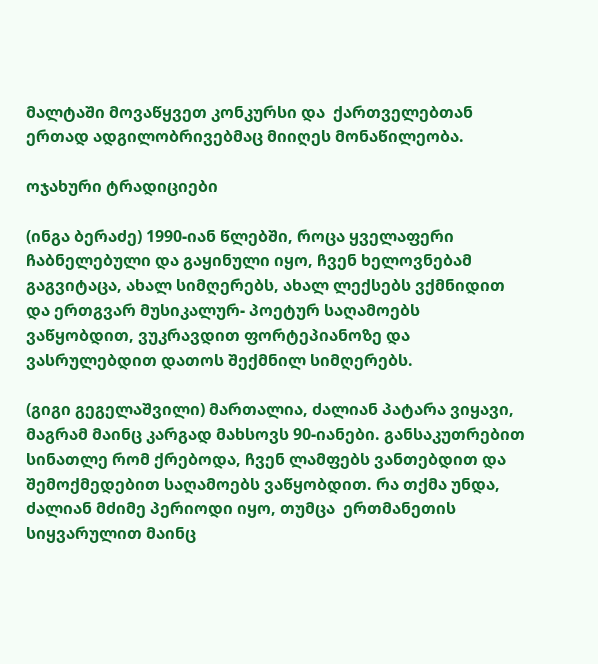მალტაში მოვაწყვეთ კონკურსი და  ქართველებთან ერთად ადგილობრივებმაც მიიღეს მონაწილეობა.

ოჯახური ტრადიციები

(ინგა ბერაძე) 1990-იან წლებში, როცა ყველაფერი ჩაბნელებული და გაყინული იყო, ჩვენ ხელოვნებამ გაგვიტაცა, ახალ სიმღერებს, ახალ ლექსებს ვქმნიდით და ერთგვარ მუსიკალურ- პოეტურ საღამოებს ვაწყობდით, ვუკრავდით ფორტეპიანოზე და ვასრულებდით დათოს შექმნილ სიმღერებს.

(გიგი გეგელაშვილი) მართალია, ძალიან პატარა ვიყავი, მაგრამ მაინც კარგად მახსოვს 90-იანები. განსაკუთრებით სინათლე რომ ქრებოდა, ჩვენ ლამფებს ვანთებდით და შემოქმედებით საღამოებს ვაწყობდით. რა თქმა უნდა, ძალიან მძიმე პერიოდი იყო, თუმცა  ერთმანეთის სიყვარულით მაინც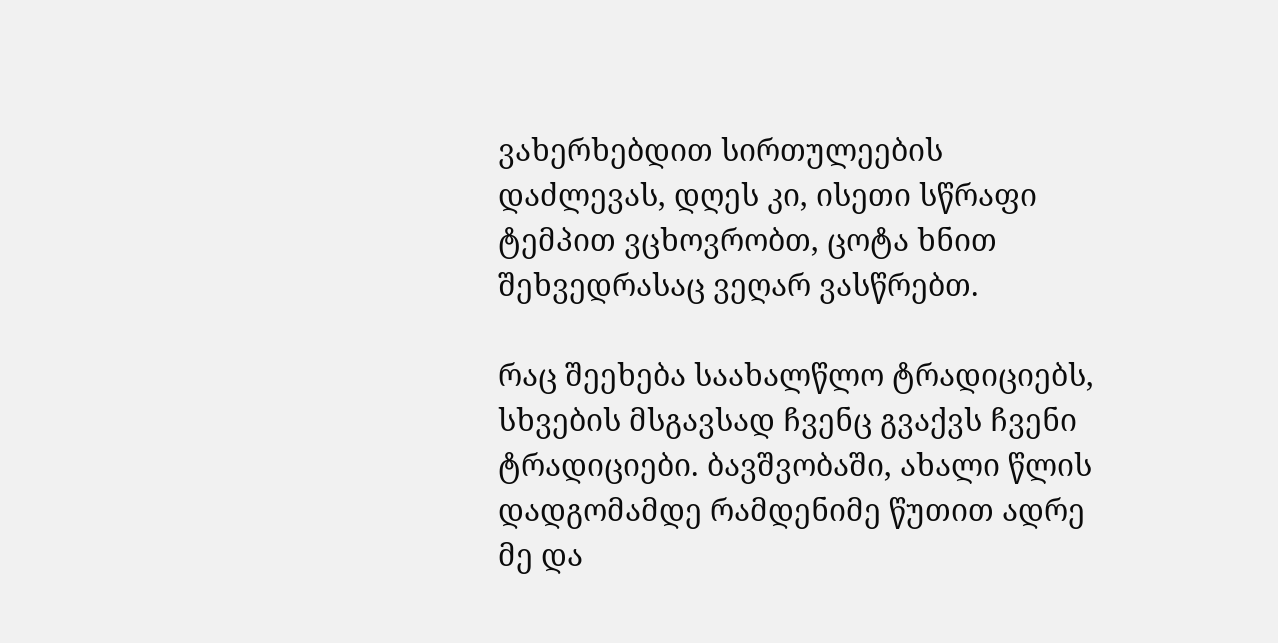ვახერხებდით სირთულეების დაძლევას, დღეს კი, ისეთი სწრაფი ტემპით ვცხოვრობთ, ცოტა ხნით შეხვედრასაც ვეღარ ვასწრებთ.

რაც შეეხება საახალწლო ტრადიციებს, სხვების მსგავსად ჩვენც გვაქვს ჩვენი ტრადიციები. ბავშვობაში, ახალი წლის დადგომამდე რამდენიმე წუთით ადრე მე და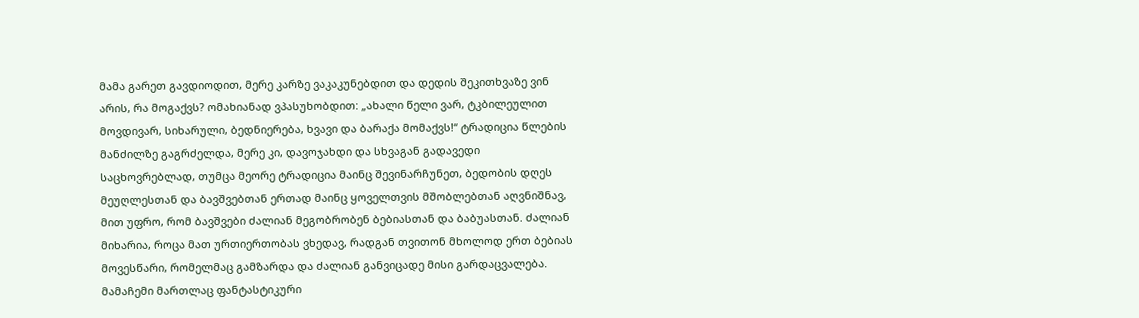მამა გარეთ გავდიოდით, მერე კარზე ვაკაკუნებდით და დედის შეკითხვაზე ვინ არის, რა მოგაქვს? ომახიანად ვპასუხობდით: „ახალი წელი ვარ, ტკბილეულით მოვდივარ, სიხარული, ბედნიერება, ხვავი და ბარაქა მომაქვს!“ ტრადიცია წლების მანძილზე გაგრძელდა, მერე კი, დავოჯახდი და სხვაგან გადავედი საცხოვრებლად, თუმცა მეორე ტრადიცია მაინც შევინარჩუნეთ, ბედობის დღეს მეუღლესთან და ბავშვებთან ერთად მაინც ყოველთვის მშობლებთან აღვნიშნავ, მით უფრო, რომ ბავშვები ძალიან მეგობრობენ ბებიასთან და ბაბუასთან. ძალიან მიხარია, როცა მათ ურთიერთობას ვხედავ, რადგან თვითონ მხოლოდ ერთ ბებიას მოვესწარი, რომელმაც გამზარდა და ძალიან განვიცადე მისი გარდაცვალება. მამაჩემი მართლაც ფანტასტიკური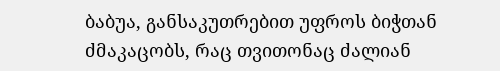ბაბუა, განსაკუთრებით უფროს ბიჭთან ძმაკაცობს, რაც თვითონაც ძალიან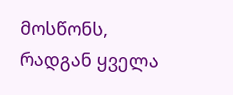მოსწონს, რადგან ყველა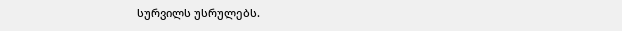სურვილს უსრულებს.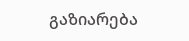გაზიარება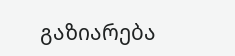გაზიარება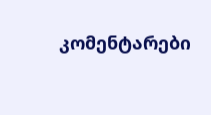კომენტარები